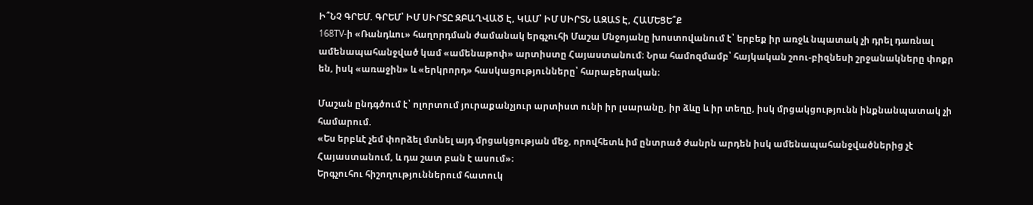Ի՞ՆՉ ԳՐԵՄ. ԳՐԵՄ՝ ԻՄ ՍԻՐՏԸ ԶԲԱՂՎԱԾ Է, ԿԱՄ՝ ԻՄ ՍԻՐՏՆ ԱԶԱՏ Է, ՀԱՄԵՑԵ՞Ք
168TV-ի «Ռանդևու» հաղորդման ժամանակ երգչուհի Մաշա Մնջոյանը խոստովանում է՝ երբեք իր առջև նպատակ չի դրել դառնալ ամենապահանջված կամ «ամենաթոփ» արտիստը Հայաստանում։ Նրա համոզմամբ՝ հայկական շոու-բիզնեսի շրջանակները փոքր են, իսկ «առաջին» և «երկրորդ» հասկացությունները՝ հարաբերական։

Մաշան ընդգծում է՝ ոլորտում յուրաքանչյուր արտիստ ունի իր լսարանը, իր ձևը և իր տեղը, իսկ մրցակցությունն ինքնանպատակ չի համարում.
«Ես երբևէ չեմ փորձել մտնել այդ մրցակցության մեջ, որովհետև իմ ընտրած ժանրն արդեն իսկ ամենապահանջվածներից չէ Հայաստանում, և դա շատ բան է ասում»։
Երգչուհու հիշողություններում հատուկ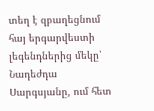տեղ է զբաղեցնում հայ երգարվեստի լեգենդներից մեկը՝ Նադեժդա Սարգսյանը, ում հետ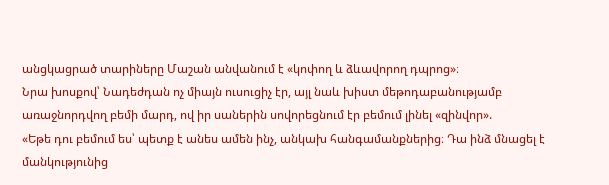անցկացրած տարիները Մաշան անվանում է «կոփող և ձևավորող դպրոց»։
Նրա խոսքով՝ Նադեժդան ոչ միայն ուսուցիչ էր, այլ նաև խիստ մեթոդաբանությամբ առաջնորդվող բեմի մարդ, ով իր սաներին սովորեցնում էր բեմում լինել «զինվոր».
«Եթե դու բեմում ես՝ պետք է անես ամեն ինչ, անկախ հանգամանքներից։ Դա ինձ մնացել է մանկությունից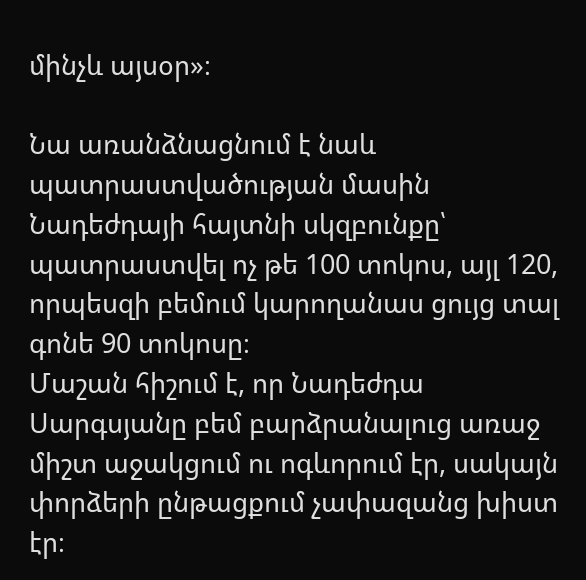մինչև այսօր»։

Նա առանձնացնում է նաև պատրաստվածության մասին Նադեժդայի հայտնի սկզբունքը՝ պատրաստվել ոչ թե 100 տոկոս, այլ 120, որպեսզի բեմում կարողանաս ցույց տալ գոնե 90 տոկոսը։
Մաշան հիշում է, որ Նադեժդա Սարգսյանը բեմ բարձրանալուց առաջ միշտ աջակցում ու ոգևորում էր, սակայն փորձերի ընթացքում չափազանց խիստ էր։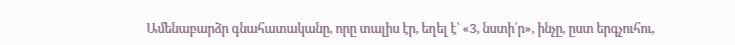Ամենաբարձր գնահատականը, որը տալիս էր, եղել է՝ «3, նստի՛ր», ինչը, ըստ երգչուհու,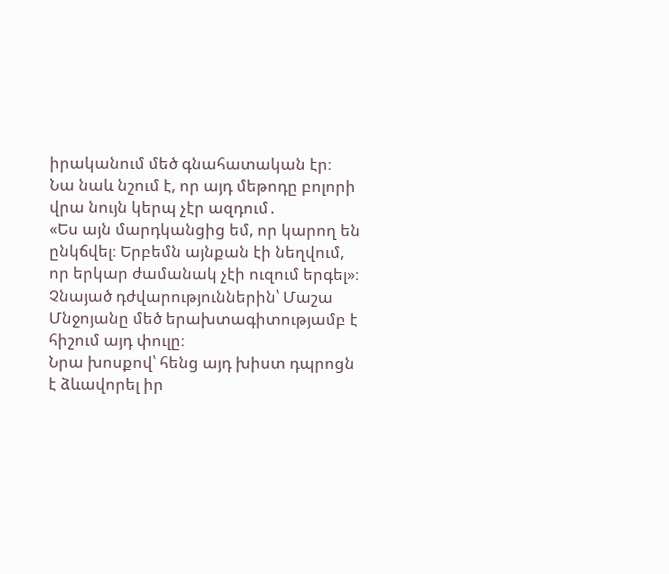իրականում մեծ գնահատական էր։
Նա նաև նշում է, որ այդ մեթոդը բոլորի վրա նույն կերպ չէր ազդում․
«Ես այն մարդկանցից եմ, որ կարող են ընկճվել։ Երբեմն այնքան էի նեղվում, որ երկար ժամանակ չէի ուզում երգել»։
Չնայած դժվարություններին՝ Մաշա Մնջոյանը մեծ երախտագիտությամբ է հիշում այդ փուլը։
Նրա խոսքով՝ հենց այդ խիստ դպրոցն է ձևավորել իր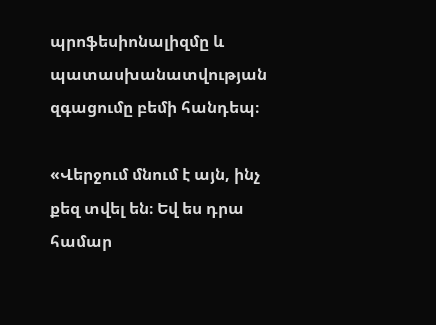պրոֆեսիոնալիզմը և պատասխանատվության զգացումը բեմի հանդեպ։

«Վերջում մնում է այն, ինչ քեզ տվել են։ Եվ ես դրա համար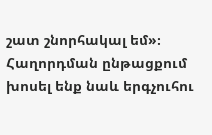շատ շնորհակալ եմ»։
Հաղորդման ընթացքում խոսել ենք նաև երգչուհու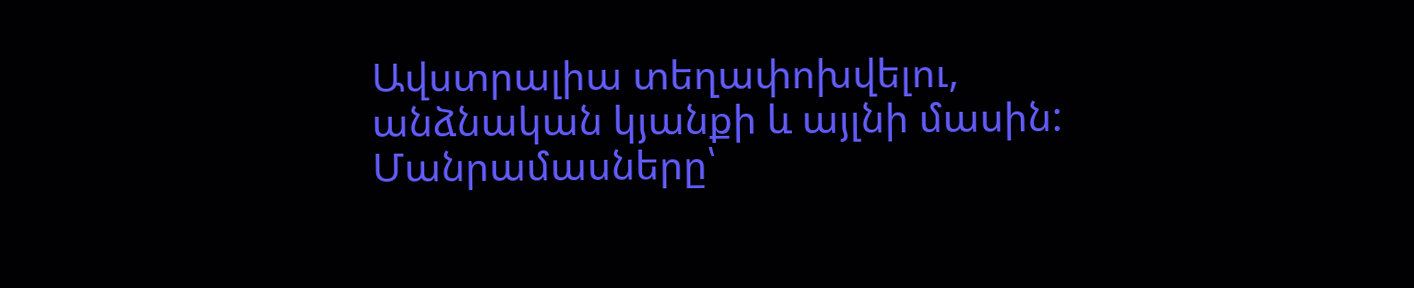Ավստրալիա տեղափոխվելու, անձնական կյանքի և այլնի մասին:
Մանրամասները՝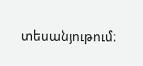տեսանյութում։